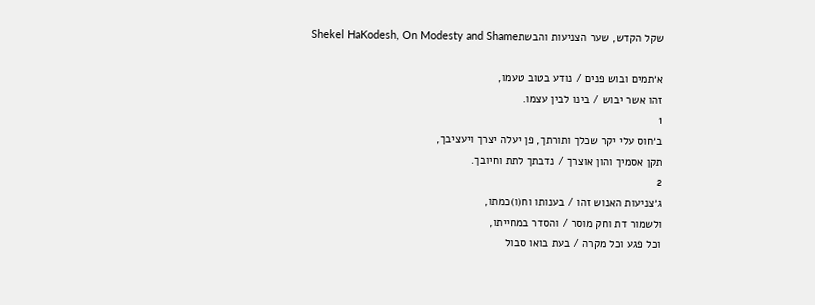שקל הקדש, שער הצניעות והבשתShekel HaKodesh, On Modesty and Shame

א׳תמים ובוש פנים / נודע בטוב טעמו,
זהו אשר יבוש / בינו לבין עצמו.
1
ב׳חוס עלי יקר שכלך ותורתך, פן יעלה יצרך ויעציבך,
תקן אסמיך והון אוצרך / נדבתך לתת וחיובך.
2
ג׳צניעות האנוש זהו / בענותו וח(ו)כמתו,
ולשמור דת וחק מוסר / והסדר במחייתו,
וכל פגע וכל מקרה / בעת בואו סבול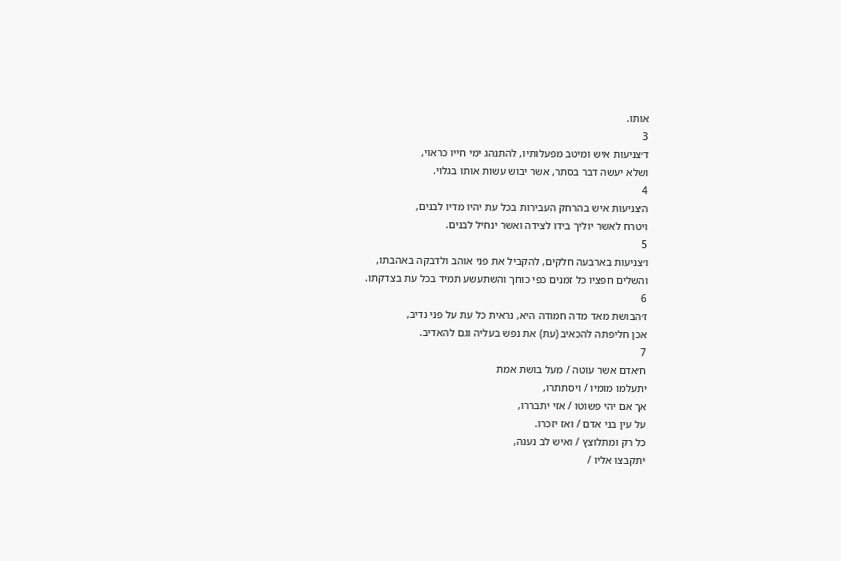אותו.
3
ד׳צניעות איש ומיטב מפעלותיו, להתנהג ימי חייו כראוי,
ושלא יעשה דבר בסתר, אשר יבוש עשות אותו בגלוי.
4
ה׳צניעות איש בהרחק העבירות בכל עת יהיו מדיו לבנים,
ויטרח לאשר יוליך בידו לצידה ואשר ינחיל לבנים.
5
ו׳צניעות בארבעה חלקים, להקביל את פני אוהב ולדבקה באהבתו,
והשלים חפציו כל זמנים כפי כוחך והשתעשע תמיד בכל עת בצדקתו.
6
ז׳הבושת מאד מדה חמודה היא, נראית כל עת על פני נדיב,
אכן חליפתה להכאיב (עת) את נפש בעליה וגם להאדיב.
7
ח׳אדם אשר עוטה / מעל בושת אמת
יתעלמו מומיו / ויסתתרו,
אך אם יהי פשוטו / אזי יתבררו,
על עין בני אדם / ואז יזכרו.
כל רק ומתלוצץ / ואיש לב נענה,
יתקבצו אליו /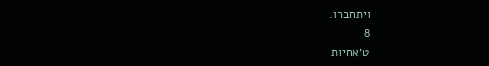ויתחברו.
8
ט׳אחיות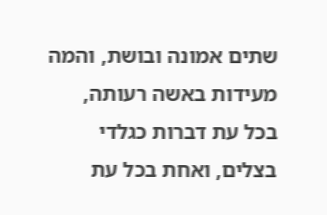שתים אמונה ובושת, והמה מעידות באשה רעותה,
בכל עת דברות כגלדי בצלים, ואחת בכל עת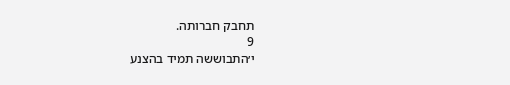תחבק חברותה.
9
י׳התבוששה תמיד בהצנע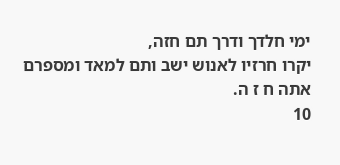ימי חלדך ודרך תם חזה,
יקרו חרזיו לאנוש ישב ותם למאד ומספרם אתה ח ז ה.
10